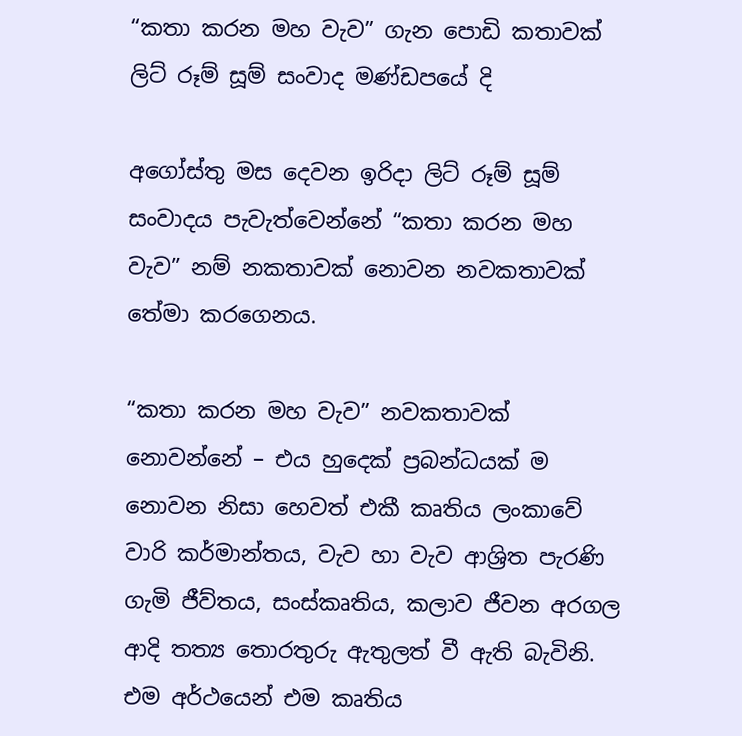“කතා කරන මහ වැව” ගැන පොඩි කතාවක් ලිට් රූම් සූම් සංවාද මණ්ඩපයේ දි

අගෝස්තු මස දෙවන ඉරිදා ලිට් රූම් සූම් සංවාදය පැවැත්වෙන්නේ “කතා කරන මහ වැව” නම් නකතාවක් නොවන නවකතාවක් තේමා කරගෙනය.

“කතා කරන මහ වැව” නවකතාවක් නොවන්නේ – එය හුදෙක් ප්‍රබන්ධයක් ම නොවන නිසා හෙවත් එකී කෘතිය ලංකාවේ වාරි කර්මාන්තය, වැව හා වැව ආශ්‍රිත පැරණි ගැමි ජීව්තය, සංස්කෘතිය, කලාව ජීවන අරගල ආදි තත්‍ය තොරතුරු ඇතුලත් වී ඇති බැවිනි. එම අර්ථයෙන් එම කෘතිය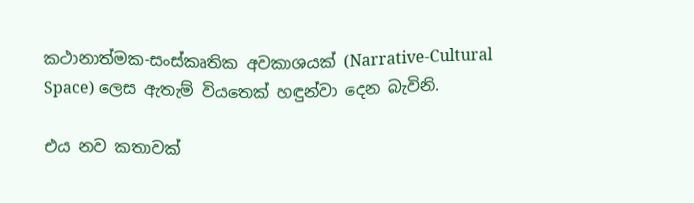කථානාත්මක-සංස්කෘතික අවකාශයක් (Narrative-Cultural Space) ලෙස ඇතැම් වියතෙක් හඳුන්වා දෙන බැවිනි.

එය නව කතාවක්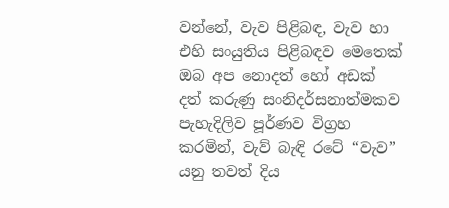වන්නේ, වැව පිළිබඳ, වැව හා එහි සංයුතිය පිළිබඳව මෙතෙක් ඔබ අප නොදත් හෝ අඩක් දත් කරුණු සංනිදර්සනාත්මකව පැහැදිලිව පූර්ණව විග්‍රහ කරමින්, වැව් බැඳි රටේ “වැව” යනු තවත් දිය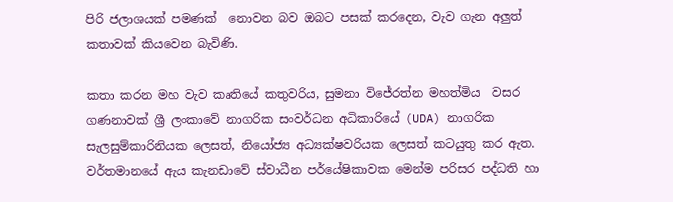පිරි ජලාශයක් පමණක්  නොවන බව ඔබට පසක් කරදෙන, වැව ගැන අලුත් කතාවක් කියවෙන බැවිණි.

කතා කරන මහ වැව කෘතියේ කතුවරිය, සුමනා විජේරත්න මහත්මිය  වසර  ගණනාවක් ශ්‍රී ලංකාවේ නාගරික සංවර්ධන අධිකාරියේ (UDA) නාගරික සැලසුම්කාරිනියක ලෙසත්, නියෝජ්‍ය අධ්‍යක්ෂවරියක ලෙසත් කටයුතු කර ඇත. වර්තමානයේ ඇය කැනඩාවේ ස්වාධීන පර්යේෂිකාවක මෙන්ම පරිසර පද්ධති හා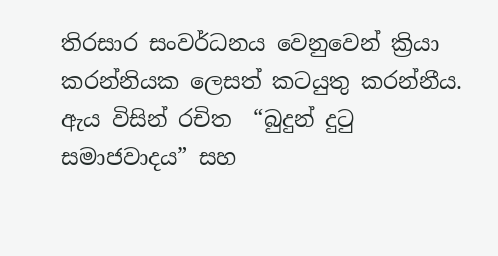තිරසාර සංවර්ධනය වෙනුවෙන් ක්‍රියා කරන්නියක ලෙසත් කටයුතු කරන්නීය. ඇය විසින් රචිත  “බුදුන් දුටු සමාජවාදය” සහ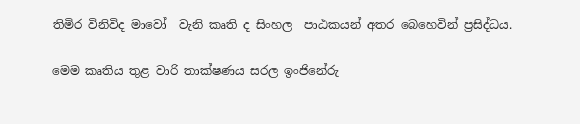තිමිර විනිවිද මාවෝ  වැනි කෘති ද සිංහල  පාඨකයන් අතර බෙහෙවින් ප්‍රසිද්ධය.

මෙම කෘතිය තුළ වාරි තාක්ෂණය සරල ඉංජිනේරු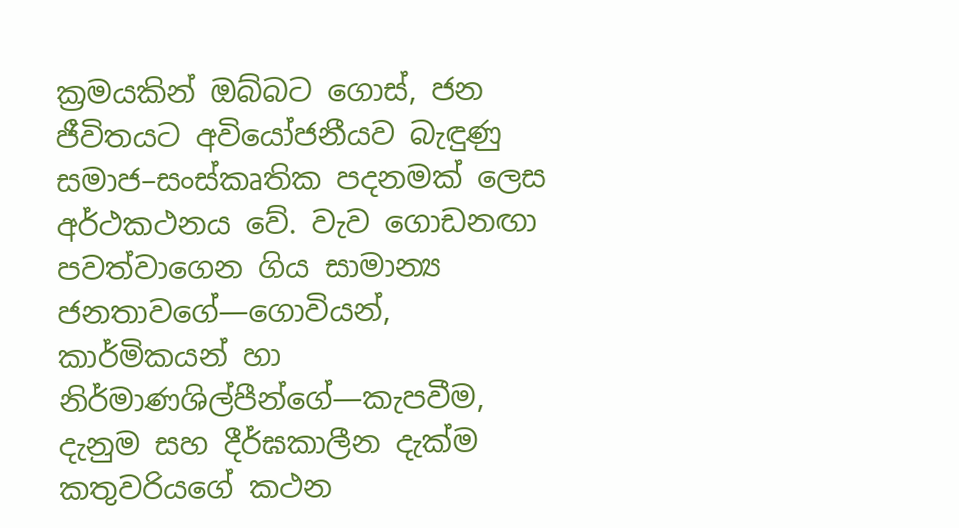ක්‍රමයකින් ඔබ්බට ගොස්, ජන ජීවිතයට අවියෝජනීයව බැඳුණු සමාජ–සංස්කෘතික පදනමක් ලෙස අර්ථකථනය වේ. වැව ගොඩනඟා පවත්වාගෙන ගිය සාමාන්‍ය ජනතාවගේ—ගොවියන්, කාර්මිකයන් හා නිර්මාණශිල්පීන්ගේ—කැපවීම, දැනුම සහ දීර්ඝකාලීන දැක්ම කතුවරියගේ කථන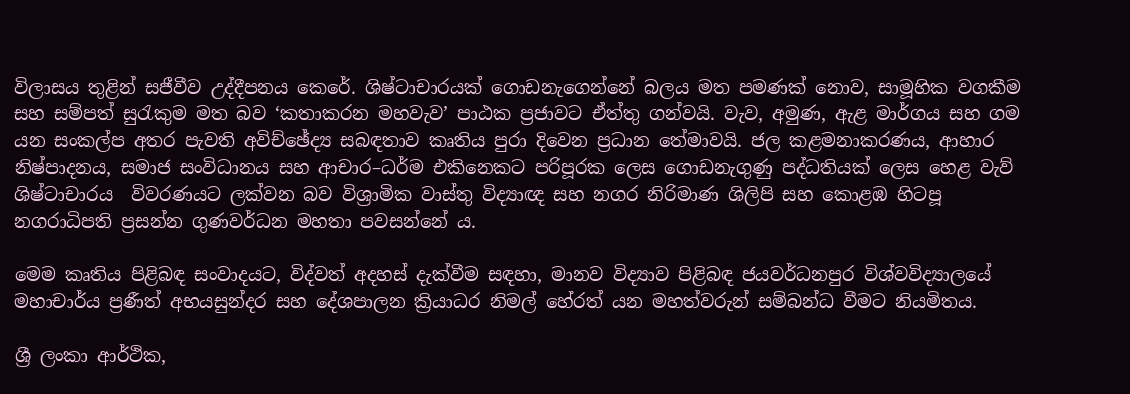විලාසය තුළින් සජීවීව උද්දීපනය කෙරේ. ශිෂ්ටාචාරයක් ගොඩනැගෙන්නේ බලය මත පමණක් නොව, සාමූහික වගකීම සහ සම්පත් සුරැකුම මත බව ‘කතාකරන මහවැව’ පාඨක ප්‍රජාවට ඒත්තු ගන්වයි. වැව, අමුණ, ඇළ මාර්ගය සහ ගම යන සංකල්ප අතර පැවති අවිච්ඡේද්‍ය සබඳතාව කෘතිය පුරා දිවෙන ප්‍රධාන තේමාවයි. ජල කළමනාකරණය, ආහාර නිෂ්පාදනය, සමාජ සංවිධානය සහ ආචාර–ධර්ම එකිනෙකට පරිපූරක ලෙස ගොඩනැගුණු පද්ධතියක් ලෙස හෙළ වැව් ශිෂ්ටාචාරය  විවරණයට ලක්වන බව විශ්‍රාමික වාස්තු විද්‍යාඥ සහ නගර නිරිමාණ ශිලිපි සහ කොළඹ හිටපූ නගරාධිපති ප්‍රසන්න ගුණවර්ධන මහතා පවසන්නේ ය.

මෙම කෘතිය පිළිබඳ සංවාදයට, විද්වත් අදහස් දැක්වීම සඳහා, මානව විද්‍යාව පිළිබඳ ජයවර්ධනපුර විශ්වවිද්‍යාලයේ මහාචාර්ය ප්‍රණීත් අභයසුන්දර සහ දේශපාලන ක්‍රියාධර නිමල් හේරත් යන මහත්වරුන් සම්බන්ධ වීමට නියමිතය.

ශ්‍රී ලංකා ආර්ථික,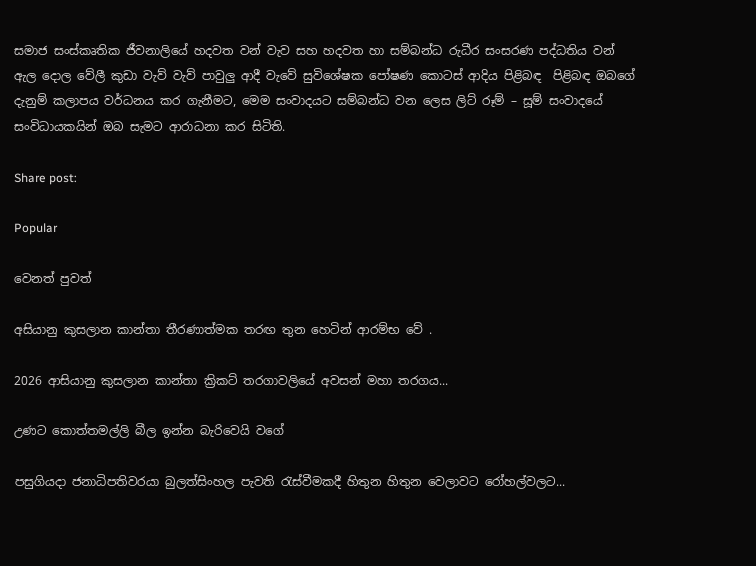සමාජ සංස්කෘතික ජීවනාලියේ හදවත වන් වැව සහ හදවත හා සම්බන්ධ රුධීර සංසරණ පද්ධතිය වන් ඇල දොල වේලී කුඩා වැව් වැව් පාවුලු ආදී වැවේ සුවිශේෂක පෝෂණ කොටස් ආදිය පිළිබඳ  පිළිබඳ ඔබගේ දැනුම් කලාපය වර්ධනය කර ගැනීමට, මෙම සංවාදයට සම්බන්ධ වන ලෙස ලිට් රූම් – සූම් සංවාදයේ සංවිධායකයින් ඔබ සැමට ආරාධනා කර සිටිති.

Share post:

Popular

වෙනත් පුවත්

අසියානු කුසලාන කාන්තා තීරණාත්මක තරඟ තුන හෙටින් ආරම්භ වේ .

2026 ආසියානු කුසලාන කාන්තා ක්‍රිකට් තරගාවලියේ අවසන් මහා තරගය...

උණට කොත්තමල්ලි බීල ඉන්න බැරිවෙයි වගේ

පසුගියදා ජනාධිපතිවරයා බුලත්සිංහල පැවති රැස්වීමකදී හිතුන හිතුන වෙලාවට රෝහල්වලට...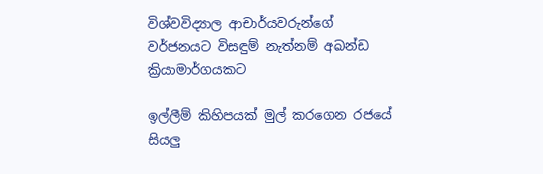විශ්වවිද්‍යාල ආචාර්යවරුන්ගේ වර්ජනයට විසඳුම් නැත්නම් අඛන්ඩ ක්‍රියාමාර්ගයකට

ඉල්ලීම් කිහිපයක් මුල් කරගෙන රජයේ සියලු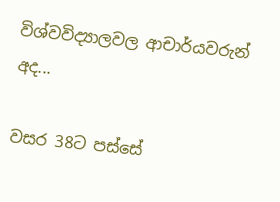විශ්වවිද්‍යාලවල ආචාර්යවරුන් අද...

වසර 38ට පස්සේ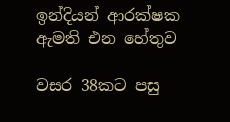ඉන්දියන් ආරක්ෂක ඇමති එන හේතුව

වසර 38කට පසු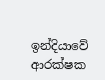ඉන්දියාවේ ආරක්ෂක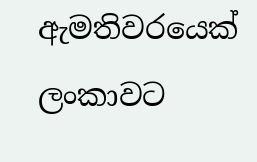ඇමතිවරයෙක් ලංකාවට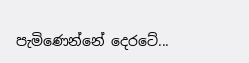පැමිණෙන්නේ දෙරටේ...